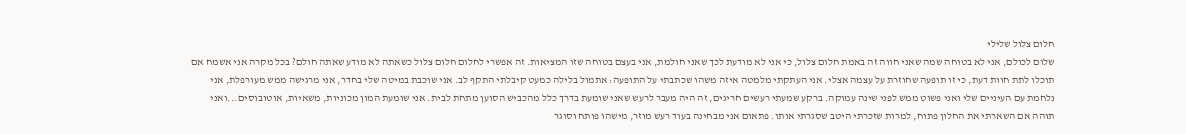חלום צלול שלילי
שלום לכולם, אני לא בטוחה שמה שאני חווה זה באמת חלום צלול, כי אני לא מודעת לכך שאני חולמת, אני בעצם בטוחה שזו המציאות. זה אפשרי לחלום חלום צלול כשאתה לא מודע שאתה חולם? בכל מקרה אני אשמח אם תוכלו לתת חוות דעת, כי זו תופעה שחוזרת על עצמה אצלי. אני העתקתי מלמטה איזה משהו שכתבתי על התופעה: אתמול בלילה כמעט קיבלתי התקף לב. אני שוכבת במיטה שלי בחדר, אני מרגישה ממש מעורפלת, אני נלחמת עם העיניים שלי ואני פשוט ממש לפני שינה עמוקה. ברקע שמעתי רעשים חריגים, זה היה מעבר לרעש שאני שומעת בדרך כלל מהכביש הסוען מתחת לבית. אני שומעת המון מכוניות, משאיות, אוטובוסים...ואני תוהה אם השארתי את החלון פתוח, למרות שזכרתי היטב שסגרתי אותו. פתאום אני מבחינה בעוד רעש מוזר, מישהו פותח וסוגר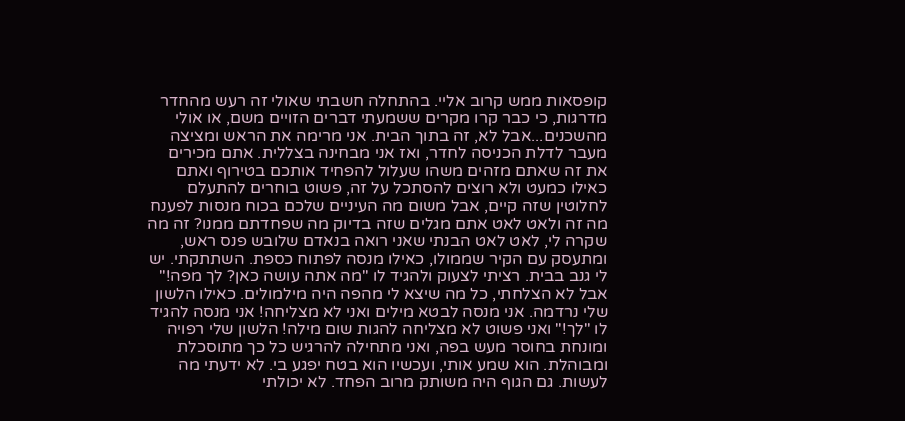קופסאות ממש קרוב אליי. בהתחלה חשבתי שאולי זה רעש מהחדר מדרגות, כי כבר קרו מקרים ששמעתי דברים הזויים משם, או אולי מהשכנים...אבל לא, זה בתוך הבית. אני מרימה את הראש ומציצה מעבר לדלת הכניסה לחדר, ואז אני מבחינה בצללית. אתם מכירים את זה שאתם מזהים משהו שעלול להפחיד אותכם בטירוף ואתם כאילו כמעט ולא רוצים להסתכל על זה, פשוט בוחרים להתעלם לחלוטין שזה קיים, אבל משום מה העיניים שלכם בכוח מנסות לפענח מה זה ולאט לאט אתם מגלים שזה בדיוק מה שפחדתם ממנו? זה מה שקרה לי, לאט לאט הבנתי שאני רואה בנאדם שלובש פנס ראש, ומתעסק עם הקיר שממולו, כאילו מנסה לפתוח כספת. השתתקתי. יש לי גנב בבית. רציתי לצעוק ולהגיד לו "מה אתה עושה כאן? לך מפה!" אבל לא הצלחתי, כל מה שיצא לי מהפה היה מילמולים. כאילו הלשון שלי נרדמה. אני מנסה לבטא מילים ואני לא מצליחה! אני מנסה להגיד לו "לך!" ואני פשוט לא מצליחה להגות שום מילה! הלשון שלי רפויה ומונחת בחוסר מעש בפה, ואני מתחילה להרגיש כל כך מתוסכלת ומבוהלת. הוא שמע אותי, ועכשיו הוא בטח יפגע בי. לא ידעתי מה לעשות. גם הגוף היה משותק מרוב הפחד. לא יכולתי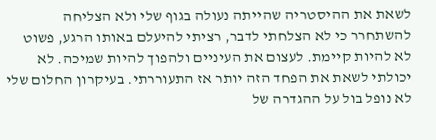לשאת את ההיסטריה שהייתה נעולה בגוף שלי ולא הצליחה להשתחרר כי לא הצלחתי לדבר, רציתי להיעלם באותו הרגע, פשוט לא להיות קיימת. לעצום את העיניים ולהפוך להיות שמיכה. לא יכולתי לשאת את הפחד הזה יותר אז התעוררתי. בעיקרון החלום שלי לא נופל בול על ההגדרה של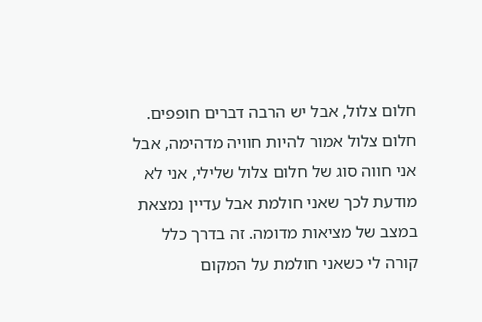חלום צלול, אבל יש הרבה דברים חופפים. חלום צלול אמור להיות חוויה מדהימה, אבל אני חווה סוג של חלום צלול שלילי, אני לא מודעת לכך שאני חולמת אבל עדיין נמצאת במצב של מציאות מדומה. זה בדרך כלל קורה לי כשאני חולמת על המקום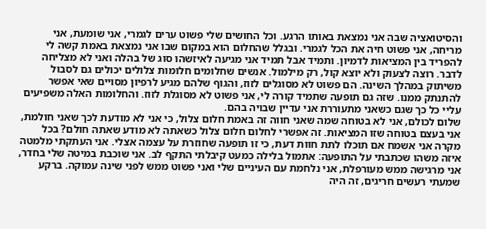והסיטואציה שבה אני נמצאת באותו הרגע. וכל החושים שלי פשוט ערים לגמרי, אני שומעת, אני מריחה, אני פשוט חיה את הכל לגמרי. ובגלל שהחלום הוא במקום שבו אני נמצאת באמת קשה לי להפריד בין המציאות לדמיון. ותמיד אבל תמיד אני מגיעה לאיזשהו סוג של בהלה ואני לא מצליחה לדבר. רוצה לצעוק ולא יוצא קול, רק מילמול. אנשים שחלומים חלומות צלולים יכולים גם לסבול משיתוק במהלך השינה. הם פשוט לא מסוגלים לזוז, והגוף שלהם מגיע לרפיון מסויים שאי אפשר להתנתק ממנו. שזה גם תופעה שתמיד קורה לי, אני פשוט לא מסוגלת לזוז. והחלומות האלה משפיעים עליי כל כך שגם כשאני מתעוררת אני עדיין שבויה בהם.
שלום לכולם, אני לא בטוחה שמה שאני חווה זה באמת חלום צלול, כי אני לא מודעת לכך שאני חולמת, אני בעצם בטוחה שזו המציאות. זה אפשרי לחלום חלום צלול כשאתה לא מודע שאתה חולם? בכל מקרה אני אשמח אם תוכלו לתת חוות דעת, כי זו תופעה שחוזרת על עצמה אצלי. אני העתקתי מלמטה איזה משהו שכתבתי על התופעה: אתמול בלילה כמעט קיבלתי התקף לב. אני שוכבת במיטה שלי בחדר, אני מרגישה ממש מעורפלת, אני נלחמת עם העיניים שלי ואני פשוט ממש לפני שינה עמוקה. ברקע שמעתי רעשים חריגים, זה היה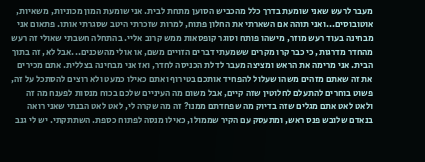מעבר לרעש שאני שומעת בדרך כלל מהכביש הסוען מתחת לבית. אני שומעת המון מכוניות, משאיות, אוטובוסים...ואני תוהה אם השארתי את החלון פתוח, למרות שזכרתי היטב שסגרתי אותו. פתאום אני מבחינה בעוד רעש מוזר, מישהו פותח וסוגר קופסאות ממש קרוב אליי. בהתחלה חשבתי שאולי זה רעש מהחדר מדרגות, כי כבר קרו מקרים ששמעתי דברים הזויים משם, או אולי מהשכנים...אבל לא, זה בתוך הבית. אני מרימה את הראש ומציצה מעבר לדלת הכניסה לחדר, ואז אני מבחינה בצללית. אתם מכירים את זה שאתם מזהים משהו שעלול להפחיד אותכם בטירוף ואתם כאילו כמעט ולא רוצים להסתכל על זה, פשוט בוחרים להתעלם לחלוטין שזה קיים, אבל משום מה העיניים שלכם בכוח מנסות לפענח מה זה ולאט לאט אתם מגלים שזה בדיוק מה שפחדתם ממנו? זה מה שקרה לי, לאט לאט הבנתי שאני רואה בנאדם שלובש פנס ראש, ומתעסק עם הקיר שממולו, כאילו מנסה לפתוח כספת. השתתקתי. יש לי גנב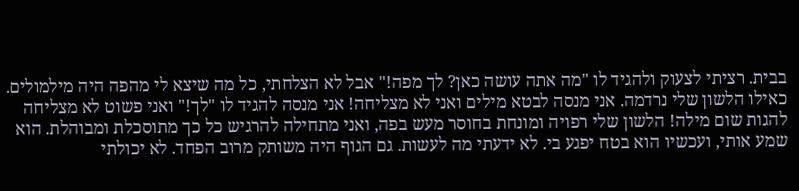בבית. רציתי לצעוק ולהגיד לו "מה אתה עושה כאן? לך מפה!" אבל לא הצלחתי, כל מה שיצא לי מהפה היה מילמולים. כאילו הלשון שלי נרדמה. אני מנסה לבטא מילים ואני לא מצליחה! אני מנסה להגיד לו "לך!" ואני פשוט לא מצליחה להגות שום מילה! הלשון שלי רפויה ומונחת בחוסר מעש בפה, ואני מתחילה להרגיש כל כך מתוסכלת ומבוהלת. הוא שמע אותי, ועכשיו הוא בטח יפגע בי. לא ידעתי מה לעשות. גם הגוף היה משותק מרוב הפחד. לא יכולתי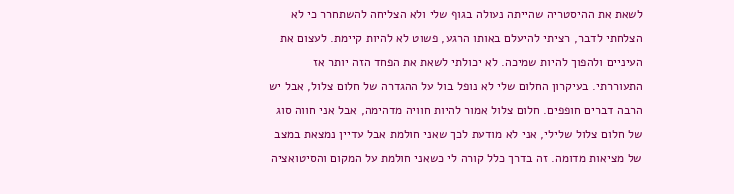לשאת את ההיסטריה שהייתה נעולה בגוף שלי ולא הצליחה להשתחרר כי לא הצלחתי לדבר, רציתי להיעלם באותו הרגע, פשוט לא להיות קיימת. לעצום את העיניים ולהפוך להיות שמיכה. לא יכולתי לשאת את הפחד הזה יותר אז התעוררתי. בעיקרון החלום שלי לא נופל בול על ההגדרה של חלום צלול, אבל יש הרבה דברים חופפים. חלום צלול אמור להיות חוויה מדהימה, אבל אני חווה סוג של חלום צלול שלילי, אני לא מודעת לכך שאני חולמת אבל עדיין נמצאת במצב של מציאות מדומה. זה בדרך כלל קורה לי כשאני חולמת על המקום והסיטואציה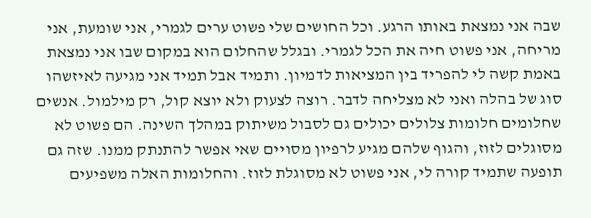שבה אני נמצאת באותו הרגע. וכל החושים שלי פשוט ערים לגמרי, אני שומעת, אני מריחה, אני פשוט חיה את הכל לגמרי. ובגלל שהחלום הוא במקום שבו אני נמצאת באמת קשה לי להפריד בין המציאות לדמיון. ותמיד אבל תמיד אני מגיעה לאיזשהו סוג של בהלה ואני לא מצליחה לדבר. רוצה לצעוק ולא יוצא קול, רק מילמול. אנשים שחלומים חלומות צלולים יכולים גם לסבול משיתוק במהלך השינה. הם פשוט לא מסוגלים לזוז, והגוף שלהם מגיע לרפיון מסויים שאי אפשר להתנתק ממנו. שזה גם תופעה שתמיד קורה לי, אני פשוט לא מסוגלת לזוז. והחלומות האלה משפיעים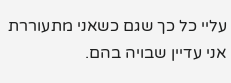עליי כל כך שגם כשאני מתעוררת אני עדיין שבויה בהם.